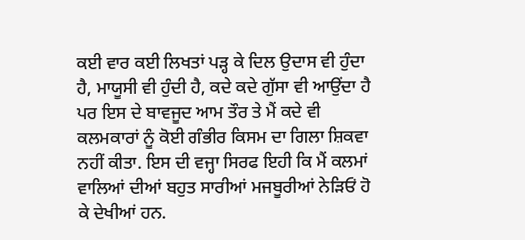ਕਈ ਵਾਰ ਕਈ ਲਿਖਤਾਂ ਪੜ੍ਹ ਕੇ ਦਿਲ ਉਦਾਸ ਵੀ ਹੁੰਦਾ ਹੈ, ਮਾਯੂਸੀ ਵੀ ਹੁੰਦੀ ਹੈ, ਕਦੇ ਕਦੇ ਗੁੱਸਾ ਵੀ ਆਉਂਦਾ ਹੈ ਪਰ ਇਸ ਦੇ ਬਾਵਜੂਦ ਆਮ ਤੌਰ ਤੇ ਮੈਂ ਕਦੇ ਵੀ ਕਲਮਕਾਰਾਂ ਨੂੰ ਕੋਈ ਗੰਭੀਰ ਕਿਸਮ ਦਾ ਗਿਲਾ ਸ਼ਿਕਵਾ ਨਹੀਂ ਕੀਤਾ. ਇਸ ਦੀ ਵਜ੍ਹਾ ਸਿਰਫ ਇਹੀ ਕਿ ਮੈਂ ਕਲਮਾਂ ਵਾਲਿਆਂ ਦੀਆਂ ਬਹੁਤ ਸਾਰੀਆਂ ਮਜਬੂਰੀਆਂ ਨੇੜਿਓਂ ਹੋ ਕੇ ਦੇਖੀਆਂ ਹਨ.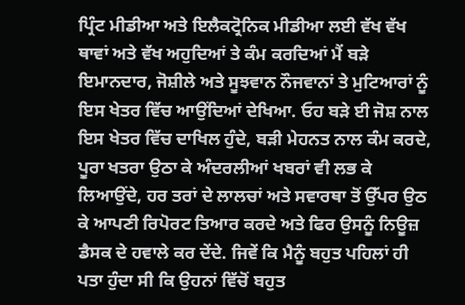ਪ੍ਰਿੰਟ ਮੀਡੀਆ ਅਤੇ ਇਲੈਕਟ੍ਰੋਨਿਕ ਮੀਡੀਆ ਲਈ ਵੱਖ ਵੱਖ ਥਾਵਾਂ ਅਤੇ ਵੱਖ ਅਹੁਦਿਆਂ ਤੇ ਕੰਮ ਕਰਦਿਆਂ ਮੈਂ ਬੜੇ ਇਮਾਨਦਾਰ, ਜੋਸ਼ੀਲੇ ਅਤੇ ਸੂਝਵਾਨ ਨੌਜਵਾਨਾਂ ਤੇ ਮੁਟਿਆਰਾਂ ਨੂੰ ਇਸ ਖੇਤਰ ਵਿੱਚ ਆਉਂਦਿਆਂ ਦੇਖਿਆ. ਓਹ ਬੜੇ ਈ ਜੋਸ਼ ਨਾਲ ਇਸ ਖੇਤਰ ਵਿੱਚ ਦਾਖਿਲ ਹੁੰਦੇ, ਬੜੀ ਮੇਹਨਤ ਨਾਲ ਕੰਮ ਕਰਦੇ, ਪੂਰਾ ਖਤਰਾ ਉਠਾ ਕੇ ਅੰਦਰਲੀਆਂ ਖਬਰਾਂ ਵੀ ਲਭ ਕੇ ਲਿਆਉਂਦੇ, ਹਰ ਤਰਾਂ ਦੇ ਲਾਲਚਾਂ ਅਤੇ ਸਵਾਰਥਾ ਤੋਂ ਉੱਪਰ ਉਠ ਕੇ ਆਪਣੀ ਰਿਪੋਰਟ ਤਿਆਰ ਕਰਦੇ ਅਤੇ ਫਿਰ ਉਸਨੂੰ ਨਿਊਜ਼ ਡੈਸਕ ਦੇ ਹਵਾਲੇ ਕਰ ਦੇਂਦੇ. ਜਿਵੇਂ ਕਿ ਮੈਨੂੰ ਬਹੁਤ ਪਹਿਲਾਂ ਹੀ ਪਤਾ ਹੁੰਦਾ ਸੀ ਕਿ ਉਹਨਾਂ ਵਿੱਚੋਂ ਬਹੁਤ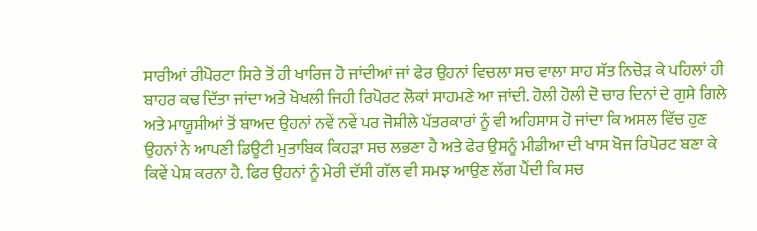ਸਾਰੀਆਂ ਰੀਪੋਰਟਾ ਸਿਰੇ ਤੋਂ ਹੀ ਖਾਰਿਜ ਹੋ ਜਾਂਦੀਆਂ ਜਾਂ ਫੇਰ ਉਹਨਾਂ ਵਿਚਲਾ ਸਚ ਵਾਲਾ ਸਾਹ ਸੱਤ ਨਿਚੋੜ ਕੇ ਪਹਿਲਾਂ ਹੀ ਬਾਹਰ ਕਢ ਦਿੱਤਾ ਜਾਂਦਾ ਅਤੇ ਖੋਖਲੀ ਜਿਹੀ ਰਿਪੋਰਟ ਲੋਕਾਂ ਸਾਹਮਣੇ ਆ ਜਾਂਦੀ. ਹੋਲੀ ਹੋਲੀ ਦੋ ਚਾਰ ਦਿਨਾਂ ਦੇ ਗੁਸੇ ਗਿਲੇ ਅਤੇ ਮਾਯੂਸੀਆਂ ਤੋਂ ਬਾਅਦ ਉਹਨਾਂ ਨਵੇਂ ਨਵੇਂ ਪਰ ਜੋਸ਼ੀਲੇ ਪੱਤਰਕਾਰਾਂ ਨੂੰ ਵੀ ਅਹਿਸਾਸ ਹੋ ਜਾਂਦਾ ਕਿ ਅਸਲ ਵਿੱਚ ਹੁਣ ਉਹਨਾਂ ਨੇ ਆਪਣੀ ਡਿਊਟੀ ਮੁਤਾਬਿਕ ਕਿਹੜਾ ਸਚ ਲਭਣਾ ਹੈ ਅਤੇ ਫੇਰ ਉਸਨੂੰ ਮੀਡੀਆ ਦੀ ਖਾਸ ਖੋਜ ਰਿਪੋਰਟ ਬਣਾ ਕੇ ਕਿਵੇਂ ਪੇਸ਼ ਕਰਨਾ ਹੈ. ਫਿਰ ਉਹਨਾਂ ਨੂੰ ਮੇਰੀ ਦੱਸੀ ਗੱਲ ਵੀ ਸਮਝ ਆਉਣ ਲੱਗ ਪੈਂਦੀ ਕਿ ਸਚ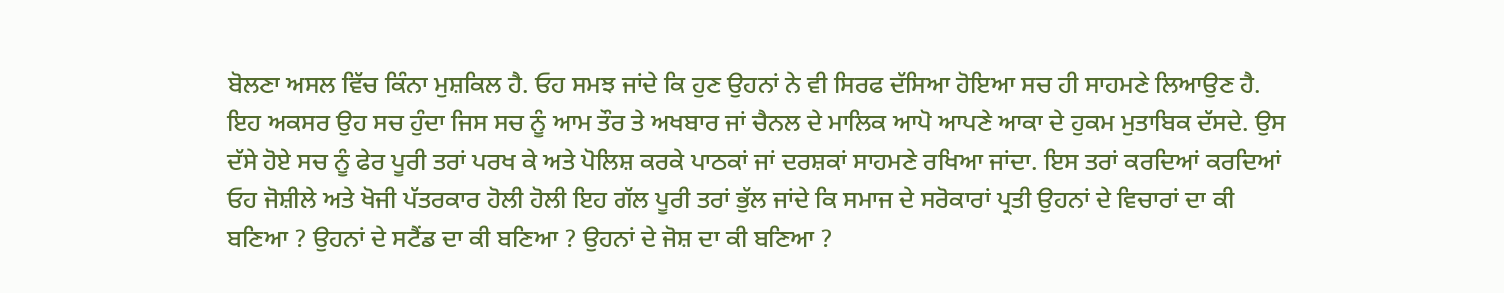ਬੋਲਣਾ ਅਸਲ ਵਿੱਚ ਕਿੰਨਾ ਮੁਸ਼ਕਿਲ ਹੈ. ਓਹ ਸਮਝ ਜਾਂਦੇ ਕਿ ਹੁਣ ਉਹਨਾਂ ਨੇ ਵੀ ਸਿਰਫ ਦੱਸਿਆ ਹੋਇਆ ਸਚ ਹੀ ਸਾਹਮਣੇ ਲਿਆਉਣ ਹੈ. ਇਹ ਅਕਸਰ ਉਹ ਸਚ ਹੁੰਦਾ ਜਿਸ ਸਚ ਨੂੰ ਆਮ ਤੌਰ ਤੇ ਅਖਬਾਰ ਜਾਂ ਚੈਨਲ ਦੇ ਮਾਲਿਕ ਆਪੋ ਆਪਣੇ ਆਕਾ ਦੇ ਹੁਕਮ ਮੁਤਾਬਿਕ ਦੱਸਦੇ. ਉਸ ਦੱਸੇ ਹੋਏ ਸਚ ਨੂੰ ਫੇਰ ਪੂਰੀ ਤਰਾਂ ਪਰਖ ਕੇ ਅਤੇ ਪੋਲਿਸ਼ ਕਰਕੇ ਪਾਠਕਾਂ ਜਾਂ ਦਰਸ਼ਕਾਂ ਸਾਹਮਣੇ ਰਖਿਆ ਜਾਂਦਾ. ਇਸ ਤਰਾਂ ਕਰਦਿਆਂ ਕਰਦਿਆਂ ਓਹ ਜੋਸ਼ੀਲੇ ਅਤੇ ਖੋਜੀ ਪੱਤਰਕਾਰ ਹੋਲੀ ਹੋਲੀ ਇਹ ਗੱਲ ਪੂਰੀ ਤਰਾਂ ਭੁੱਲ ਜਾਂਦੇ ਕਿ ਸਮਾਜ ਦੇ ਸਰੋਕਾਰਾਂ ਪ੍ਰਤੀ ਉਹਨਾਂ ਦੇ ਵਿਚਾਰਾਂ ਦਾ ਕੀ ਬਣਿਆ ? ਉਹਨਾਂ ਦੇ ਸਟੈਂਡ ਦਾ ਕੀ ਬਣਿਆ ? ਉਹਨਾਂ ਦੇ ਜੋਸ਼ ਦਾ ਕੀ ਬਣਿਆ ?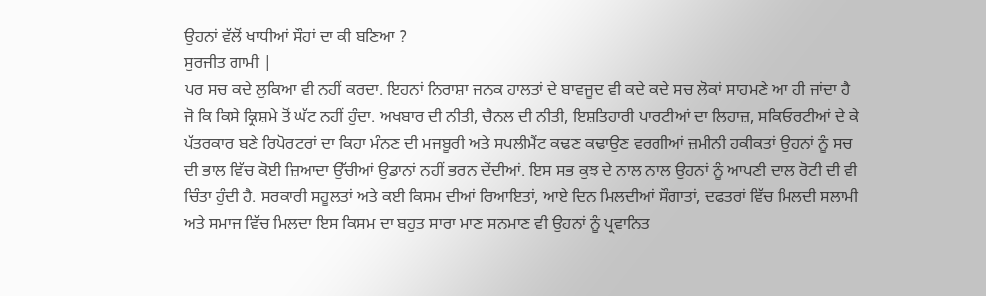ਉਹਨਾਂ ਵੱਲੋਂ ਖਾਧੀਆਂ ਸੌਹਾਂ ਦਾ ਕੀ ਬਣਿਆ ?
ਸੁਰਜੀਤ ਗਾਮੀ |
ਪਰ ਸਚ ਕਦੇ ਲੁਕਿਆ ਵੀ ਨਹੀਂ ਕਰਦਾ. ਇਹਨਾਂ ਨਿਰਾਸ਼ਾ ਜਨਕ ਹਾਲਤਾਂ ਦੇ ਬਾਵਜੂਦ ਵੀ ਕਦੇ ਕਦੇ ਸਚ ਲੋਕਾਂ ਸਾਹਮਣੇ ਆ ਹੀ ਜਾਂਦਾ ਹੈ ਜੋ ਕਿ ਕਿਸੇ ਕ੍ਰਿਸ਼ਮੇ ਤੋਂ ਘੱਟ ਨਹੀਂ ਹੁੰਦਾ. ਅਖਬਾਰ ਦੀ ਨੀਤੀ, ਚੈਨਲ ਦੀ ਨੀਤੀ, ਇਸ਼ਤਿਹਾਰੀ ਪਾਰਟੀਆਂ ਦਾ ਲਿਹਾਜ਼, ਸਕਿਓਰਟੀਆਂ ਦੇ ਕੇ ਪੱਤਰਕਾਰ ਬਣੇ ਰਿਪੋਰਟਰਾਂ ਦਾ ਕਿਹਾ ਮੰਨਣ ਦੀ ਮਜਬੂਰੀ ਅਤੇ ਸਪਲੀਮੈਂਟ ਕਢਣ ਕਢਾਉਣ ਵਰਗੀਆਂ ਜ਼ਮੀਨੀ ਹਕੀਕਤਾਂ ਉਹਨਾਂ ਨੂੰ ਸਚ ਦੀ ਭਾਲ ਵਿੱਚ ਕੋਈ ਜ਼ਿਆਦਾ ਉੱਚੀਆਂ ਉਡਾਨਾਂ ਨਹੀਂ ਭਰਨ ਦੇਂਦੀਆਂ. ਇਸ ਸਭ ਕੁਝ ਦੇ ਨਾਲ ਨਾਲ ਉਹਨਾਂ ਨੂੰ ਆਪਣੀ ਦਾਲ ਰੋਟੀ ਦੀ ਵੀ ਚਿੰਤਾ ਹੁੰਦੀ ਹੈ. ਸਰਕਾਰੀ ਸਹੂਲਤਾਂ ਅਤੇ ਕਈ ਕਿਸਮ ਦੀਆਂ ਰਿਆਇਤਾਂ, ਆਏ ਦਿਨ ਮਿਲਦੀਆਂ ਸੌਗਾਤਾਂ, ਦਫਤਰਾਂ ਵਿੱਚ ਮਿਲਦੀ ਸਲਾਮੀ ਅਤੇ ਸਮਾਜ ਵਿੱਚ ਮਿਲਦਾ ਇਸ ਕਿਸਮ ਦਾ ਬਹੁਤ ਸਾਰਾ ਮਾਣ ਸਨਮਾਣ ਵੀ ਉਹਨਾਂ ਨੂੰ ਪ੍ਰਵਾਨਿਤ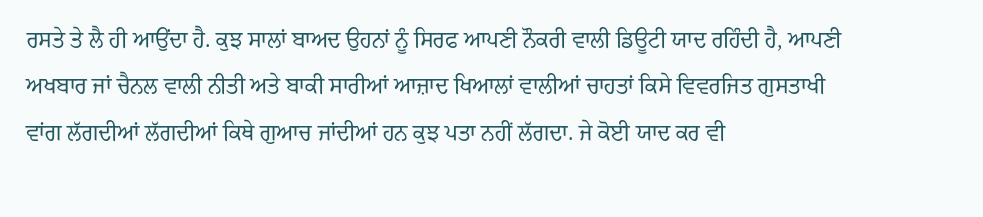ਰਸਤੇ ਤੇ ਲੈ ਹੀ ਆਉਂਦਾ ਹੈ. ਕੁਝ ਸਾਲਾਂ ਬਾਅਦ ਉਹਨਾਂ ਨੂੰ ਸਿਰਫ ਆਪਣੀ ਨੌਕਰੀ ਵਾਲੀ ਡਿਊਟੀ ਯਾਦ ਰਹਿੰਦੀ ਹੈ, ਆਪਣੀ ਅਖਬਾਰ ਜਾਂ ਚੈਨਲ ਵਾਲੀ ਨੀਤੀ ਅਤੇ ਬਾਕੀ ਸਾਰੀਆਂ ਆਜ਼ਾਦ ਖਿਆਲਾਂ ਵਾਲੀਆਂ ਚਾਹਤਾਂ ਕਿਸੇ ਵਿਵਰਜਿਤ ਗੁਸਤਾਖੀ ਵਾਂਗ ਲੱਗਦੀਆਂ ਲੱਗਦੀਆਂ ਕਿਥੇ ਗੁਆਚ ਜਾਂਦੀਆਂ ਹਨ ਕੁਝ ਪਤਾ ਨਹੀਂ ਲੱਗਦਾ. ਜੇ ਕੋਈ ਯਾਦ ਕਰ ਵੀ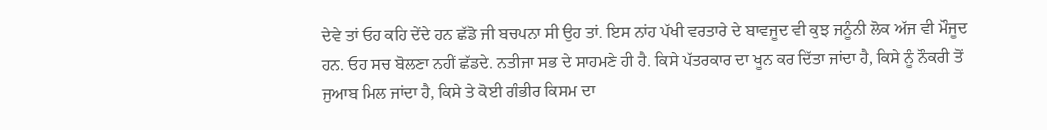ਦੇਵੇ ਤਾਂ ਓਹ ਕਹਿ ਦੇਂਦੇ ਹਨ ਛੱਡੋ ਜੀ ਬਚਪਨਾ ਸੀ ਉਹ ਤਾਂ. ਇਸ ਨਾਂਹ ਪੱਖੀ ਵਰਤਾਰੇ ਦੇ ਬਾਵਜੂਦ ਵੀ ਕੁਝ ਜਨੂੰਨੀ ਲੋਕ ਅੱਜ ਵੀ ਮੌਜੂਦ ਹਨ. ਓਹ ਸਚ ਬੋਲਣਾ ਨਹੀਂ ਛੱਡਦੇ. ਨਤੀਜਾ ਸਭ ਦੇ ਸਾਹਮਣੇ ਹੀ ਹੈ. ਕਿਸੇ ਪੱਤਰਕਾਰ ਦਾ ਖੂਨ ਕਰ ਦਿੱਤਾ ਜਾਂਦਾ ਹੈ, ਕਿਸੇ ਨੂੰ ਨੌਕਰੀ ਤੋਂ ਜੁਆਬ ਮਿਲ ਜਾਂਦਾ ਹੈ, ਕਿਸੇ ਤੇ ਕੋਈ ਗੰਭੀਰ ਕਿਸਮ ਦਾ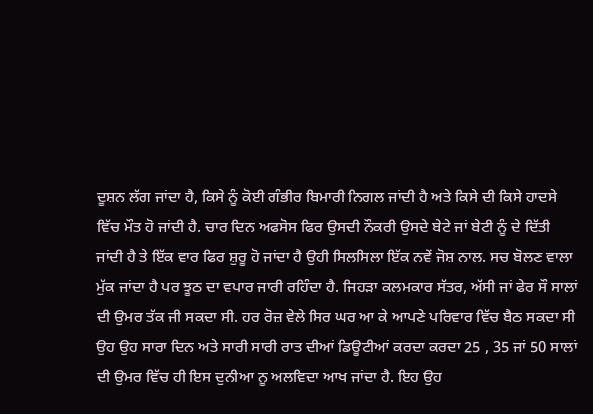ਦੂਸ਼ਨ ਲੱਗ ਜਾਂਦਾ ਹੈ, ਕਿਸੇ ਨੂੰ ਕੋਈ ਗੰਭੀਰ ਬਿਮਾਰੀ ਨਿਗਲ ਜਾਂਦੀ ਹੈ ਅਤੇ ਕਿਸੇ ਦੀ ਕਿਸੇ ਹਾਦਸੇ ਵਿੱਚ ਮੌਤ ਹੋ ਜਾਂਦੀ ਹੈ. ਚਾਰ ਦਿਨ ਅਫਸੋਸ ਫਿਰ ਉਸਦੀ ਨੌਕਰੀ ਉਸਦੇ ਬੇਟੇ ਜਾਂ ਬੇਟੀ ਨੂੰ ਦੇ ਦਿੱਤੀ ਜਾਂਦੀ ਹੈ ਤੇ ਇੱਕ ਵਾਰ ਫਿਰ ਸ਼ੁਰੂ ਹੋ ਜਾਂਦਾ ਹੈ ਉਹੀ ਸਿਲਸਿਲਾ ਇੱਕ ਨਵੇਂ ਜੋਸ਼ ਨਾਲ. ਸਚ ਬੋਲਣ ਵਾਲਾ ਮੁੱਕ ਜਾਂਦਾ ਹੈ ਪਰ ਝੂਠ ਦਾ ਵਪਾਰ ਜਾਰੀ ਰਹਿੰਦਾ ਹੈ. ਜਿਹੜਾ ਕਲਮਕਾਰ ਸੱਤਰ, ਅੱਸੀ ਜਾਂ ਫੇਰ ਸੌ ਸਾਲਾਂ ਦੀ ਉਮਰ ਤੱਕ ਜੀ ਸਕਦਾ ਸੀ. ਹਰ ਰੋਜ਼ ਵੇਲੇ ਸਿਰ ਘਰ ਆ ਕੇ ਆਪਣੇ ਪਰਿਵਾਰ ਵਿੱਚ ਬੈਠ ਸਕਦਾ ਸੀ ਉਹ ਉਹ ਸਾਰਾ ਦਿਨ ਅਤੇ ਸਾਰੀ ਸਾਰੀ ਰਾਤ ਦੀਆਂ ਡਿਊਟੀਆਂ ਕਰਦਾ ਕਰਦਾ 25 , 35 ਜਾਂ 50 ਸਾਲਾਂ ਦੀ ਉਮਰ ਵਿੱਚ ਹੀ ਇਸ ਦੁਨੀਆ ਨੂ ਅਲਵਿਦਾ ਆਖ ਜਾਂਦਾ ਹੈ. ਇਹ ਉਹ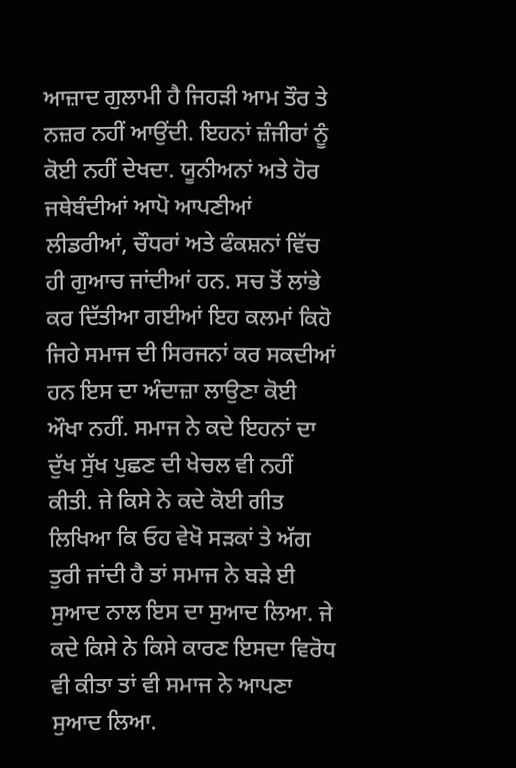ਆਜ਼ਾਦ ਗੁਲਾਮੀ ਹੈ ਜਿਹੜੀ ਆਮ ਤੌਰ ਤੇ ਨਜ਼ਰ ਨਹੀਂ ਆਉਂਦੀ. ਇਹਨਾਂ ਜ਼ੰਜੀਰਾਂ ਨੂੰ ਕੋਈ ਨਹੀਂ ਦੇਖਦਾ. ਯੂਨੀਅਨਾਂ ਅਤੇ ਹੋਰ ਜਥੇਬੰਦੀਆਂ ਆਪੋ ਆਪਣੀਆਂ ਲੀਡਰੀਆਂ, ਚੌਧਰਾਂ ਅਤੇ ਫੰਕਸ਼ਨਾਂ ਵਿੱਚ ਹੀ ਗੁਆਚ ਜਾਂਦੀਆਂ ਹਨ. ਸਚ ਤੋਂ ਲਾਂਭੇ ਕਰ ਦਿੱਤੀਆ ਗਈਆਂ ਇਹ ਕਲਮਾਂ ਕਿਹੋ ਜਿਹੇ ਸਮਾਜ ਦੀ ਸਿਰਜਨਾਂ ਕਰ ਸਕਦੀਆਂ ਹਨ ਇਸ ਦਾ ਅੰਦਾਜ਼ਾ ਲਾਉਣਾ ਕੋਈ ਔਖਾ ਨਹੀਂ. ਸਮਾਜ ਨੇ ਕਦੇ ਇਹਨਾਂ ਦਾ ਦੁੱਖ ਸੁੱਖ ਪੁਛਣ ਦੀ ਖੇਚਲ ਵੀ ਨਹੀਂ ਕੀਤੀ. ਜੇ ਕਿਸੇ ਨੇ ਕਦੇ ਕੋਈ ਗੀਤ ਲਿਖਿਆ ਕਿ ਓਹ ਵੇਖੋ ਸੜਕਾਂ ਤੇ ਅੱਗ ਤੁਰੀ ਜਾਂਦੀ ਹੈ ਤਾਂ ਸਮਾਜ ਨੇ ਬੜੇ ਈ ਸੁਆਦ ਨਾਲ ਇਸ ਦਾ ਸੁਆਦ ਲਿਆ. ਜੇ ਕਦੇ ਕਿਸੇ ਨੇ ਕਿਸੇ ਕਾਰਣ ਇਸਦਾ ਵਿਰੋਧ ਵੀ ਕੀਤਾ ਤਾਂ ਵੀ ਸਮਾਜ ਨੇ ਆਪਣਾ ਸੁਆਦ ਲਿਆ.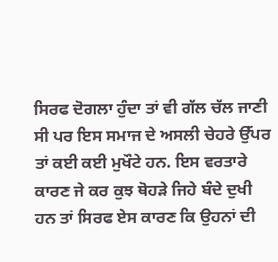ਸਿਰਫ ਦੋਗਲਾ ਹੁੰਦਾ ਤਾਂ ਵੀ ਗੱਲ ਚੱਲ ਜਾਣੀ ਸੀ ਪਰ ਇਸ ਸਮਾਜ ਦੇ ਅਸਲੀ ਚੇਹਰੇ ਉੱਪਰ ਤਾਂ ਕਈ ਕਈ ਮੁਖੌਟੇ ਹਨ. ਇਸ ਵਰਤਾਰੇ ਕਾਰਣ ਜੇ ਕਰ ਕੁਝ ਥੋਹੜੇ ਜਿਹੇ ਬੰਦੇ ਦੁਖੀ ਹਨ ਤਾਂ ਸਿਰਫ ਏਸ ਕਾਰਣ ਕਿ ਉਹਨਾਂ ਦੀ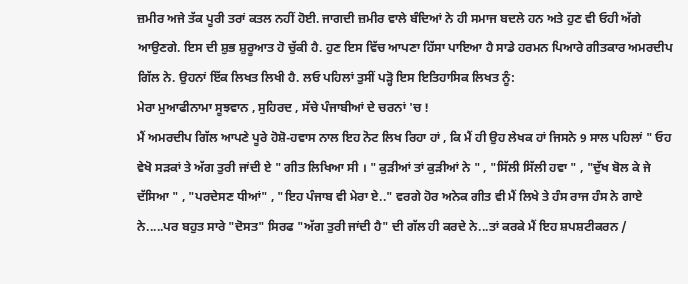ਜ਼ਮੀਰ ਅਜੇ ਤੱਕ ਪੂਰੀ ਤਰਾਂ ਕਤਲ ਨਹੀਂ ਹੋਈ. ਜਾਗਦੀ ਜ਼ਮੀਰ ਵਾਲੇ ਬੰਦਿਆਂ ਨੇ ਹੀ ਸਮਾਜ ਬਦਲੇ ਹਨ ਅਤੇ ਹੁਣ ਵੀ ਓਹੀ ਅੱਗੇ ਆਉਣਗੇ. ਇਸ ਦੀ ਸ਼ੁਭ ਸ਼ੁਰੂਆਤ ਹੋ ਚੁੱਕੀ ਹੈ. ਹੁਣ ਇਸ ਵਿੱਚ ਆਪਣਾ ਹਿੱਸਾ ਪਾਇਆ ਹੈ ਸਾਡੇ ਹਰਮਨ ਪਿਆਰੇ ਗੀਤਕਾਰ ਅਮਰਦੀਪ ਗਿੱਲ ਨੇ. ਉਹਨਾਂ ਇੱਕ ਲਿਖਤ ਲਿਖੀ ਹੈ. ਲਓ ਪਹਿਲਾਂ ਤੁਸੀਂ ਪੜ੍ਹੋ ਇਸ ਇਤਿਹਾਸਿਕ ਲਿਖਤ ਨੂੰ:
ਮੇਰਾ ਮੁਆਫੀਨਾਮਾ ਸੂਝਵਾਨ , ਸੁਹਿਰਦ , ਸੱਚੇ ਪੰਜਾਬੀਆਂ ਦੇ ਚਰਨਾਂ 'ਚ !
ਮੈਂ ਅਮਰਦੀਪ ਗਿੱਲ ਆਪਣੇ ਪੂਰੇ ਹੋਸ਼ੋ-ਹਵਾਸ ਨਾਲ ਇਹ ਨੋਟ ਲਿਖ ਰਿਹਾ ਹਾਂ , ਕਿ ਮੈਂ ਹੀ ਉਹ ਲੇਖਕ ਹਾਂ ਜਿਸਨੇ 9 ਸਾਲ ਪਹਿਲਾਂ " ਓਹ ਵੇਖੋ ਸੜਕਾਂ ਤੇ ਅੱਗ ਤੁਰੀ ਜਾਂਦੀ ਏ " ਗੀਤ ਲਿਖਿਆ ਸੀ । " ਕੁੜੀਆਂ ਤਾਂ ਕੁੜੀਆਂ ਨੇ " , "ਸਿੱਲੀ ਸਿੱਲੀ ਹਵਾ " , "ਦੁੱਖ ਬੋਲ ਕੇ ਜੇ ਦੱਸਿਆ " , "ਪਰਦੇਸਣ ਧੀਆਂ" , "ਇਹ ਪੰਜਾਬ ਵੀ ਮੇਰਾ ਏ.." ਵਰਗੇ ਹੋਰ ਅਨੇਕ ਗੀਤ ਵੀ ਮੈਂ ਲਿਖੇ ਤੇ ਹੰਸ ਰਾਜ ਹੰਸ ਨੇ ਗਾਏ ਨੇ.....ਪਰ ਬਹੁਤ ਸਾਰੇ "ਦੋਸਤ" ਸਿਰਫ "ਅੱਗ ਤੁਰੀ ਜਾਂਦੀ ਹੈ" ਦੀ ਗੱਲ ਹੀ ਕਰਦੇ ਨੇ...ਤਾਂ ਕਰਕੇ ਮੈਂ ਇਹ ਸ਼ਪਸ਼ਟੀਕਰਨ /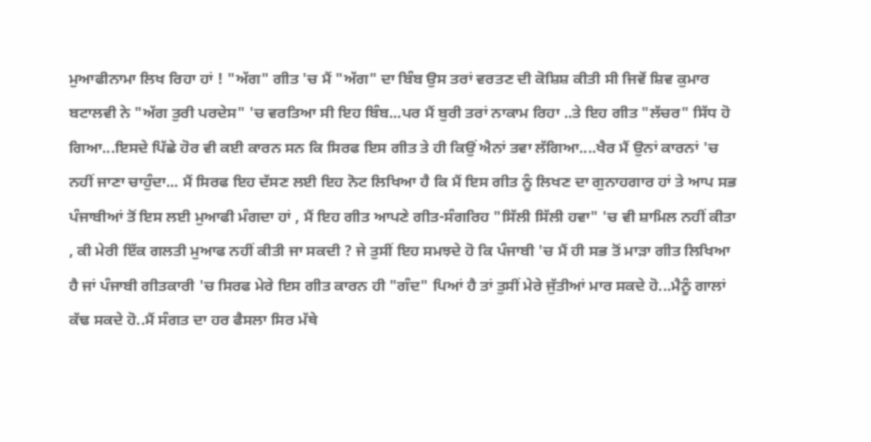ਮੁਆਫੀਨਾਮਾ ਲਿਖ ਰਿਹਾ ਹਾਂ ! "ਅੱਗ" ਗੀਤ 'ਚ ਮੈਂ "ਅੱਗ" ਦਾ ਬਿੰਬ ਉਸ ਤਰਾਂ ਵਰਤਣ ਦੀ ਕੋਸ਼ਿਸ਼ ਕੀਤੀ ਸੀ ਜਿਵੇਂ ਸ਼ਿਵ ਕੁਮਾਰ ਬਟਾਲਵੀ ਨੇ "ਅੱਗ ਤੁਰੀ ਪਰਦੇਸ" 'ਚ ਵਰਤਿਆ ਸੀ ਇਹ ਬਿੰਬ...ਪਰ ਮੈਂ ਬੁਰੀ ਤਰਾਂ ਨਾਕਾਮ ਰਿਹਾ ..ਤੇ ਇਹ ਗੀਤ "ਲੱਚਰ" ਸਿੱਧ ਹੋ ਗਿਆ...ਇਸਦੇ ਪਿੱਛੇ ਹੋਰ ਵੀ ਕਈ ਕਾਰਨ ਸਨ ਕਿ ਸਿਰਫ ਇਸ ਗੀਤ ਤੇ ਹੀ ਕਿਉਂ ਐਨਾਂ ਤਵਾ ਲੱਗਿਆ....ਖੈਰ ਮੈਂ ਉਨਾਂ ਕਾਰਨਾਂ 'ਚ ਨਹੀਂ ਜਾਣਾ ਚਾਹੁੰਦਾ... ਮੈਂ ਸਿਰਫ ਇਹ ਦੱਸਣ ਲਈ ਇਹ ਨੋਟ ਲਿਖਿਆ ਹੈ ਕਿ ਮੈਂ ਇਸ ਗੀਤ ਨੂੰ ਲਿਖਣ ਦਾ ਗੁਨਾਹਗਾਰ ਹਾਂ ਤੇ ਆਪ ਸਭ ਪੰਜਾਬੀਆਂ ਤੋਂ ਇਸ ਲਈ ਮੁਆਫੀ ਮੰਗਦਾ ਹਾਂ , ਮੈਂ ਇਹ ਗੀਤ ਆਪਣੇ ਗੀਤ-ਸੰਗਰਿਹ "ਸਿੱਲੀ ਸਿੱਲੀ ਹਵਾ" 'ਚ ਵੀ ਸ਼ਾਮਿਲ ਨਹੀਂ ਕੀਤਾ , ਕੀ ਮੇਰੀ ਇੱਕ ਗਲਤੀ ਮੁਆਫ ਨਹੀਂ ਕੀਤੀ ਜਾ ਸਕਦੀ ? ਜੇ ਤੁਸੀਂ ਇਹ ਸਮਝਦੇ ਹੋ ਕਿ ਪੰਜਾਬੀ 'ਚ ਮੈਂ ਹੀ ਸਭ ਤੋਂ ਮਾੜਾ ਗੀਤ ਲਿਖਿਆ ਹੈ ਜਾਂ ਪੰਜਾਬੀ ਗੀਤਕਾਰੀ 'ਚ ਸਿਰਫ ਮੇਰੇ ਇਸ ਗੀਤ ਕਾਰਨ ਹੀ "ਗੰਦ" ਪਿਆਂ ਹੈ ਤਾਂ ਤੁਸੀਂ ਮੇਰੇ ਜੁੱਤੀਆਂ ਮਾਰ ਸਕਦੇ ਹੋ...ਮੈਨੂੰ ਗਾਲਾਂ ਕੱਢ ਸਕਦੇ ਹੋ..ਮੈਂ ਸੰਗਤ ਦਾ ਹਰ ਫੈਸਲਾ ਸਿਰ ਮੱਥੇ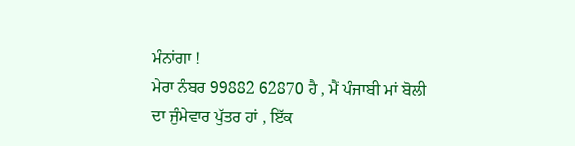ਮੰਨਾਂਗਾ !
ਮੇਰਾ ਨੰਬਰ 99882 62870 ਹੈ , ਮੈਂ ਪੰਜਾਬੀ ਮਾਂ ਬੋਲੀ ਦਾ ਜੁੰਮੇਵਾਰ ਪੁੱਤਰ ਹਾਂ , ਇੱਕ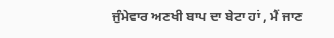ਜੁੰਮੇਵਾਰ ਅਣਖੀ ਬਾਪ ਦਾ ਬੇਟਾ ਹਾਂ , ਮੈਂ ਜਾਣ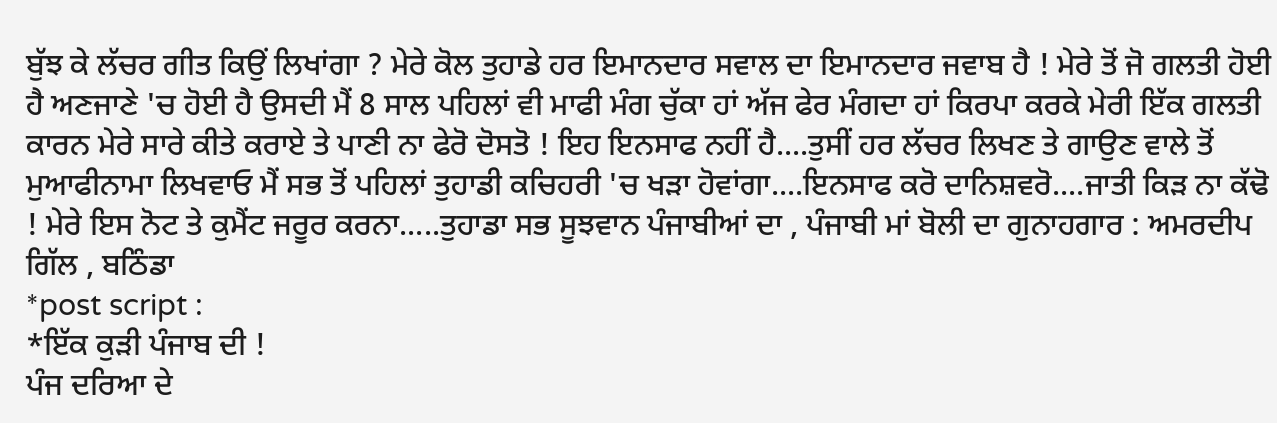ਬੁੱਝ ਕੇ ਲੱਚਰ ਗੀਤ ਕਿਉਂ ਲਿਖਾਂਗਾ ? ਮੇਰੇ ਕੋਲ ਤੁਹਾਡੇ ਹਰ ਇਮਾਨਦਾਰ ਸਵਾਲ ਦਾ ਇਮਾਨਦਾਰ ਜਵਾਬ ਹੈ ! ਮੇਰੇ ਤੋਂ ਜੋ ਗਲਤੀ ਹੋਈ ਹੈ ਅਣਜਾਣੇ 'ਚ ਹੋਈ ਹੈ ਉਸਦੀ ਮੈਂ 8 ਸਾਲ ਪਹਿਲਾਂ ਵੀ ਮਾਫੀ ਮੰਗ ਚੁੱਕਾ ਹਾਂ ਅੱਜ ਫੇਰ ਮੰਗਦਾ ਹਾਂ ਕਿਰਪਾ ਕਰਕੇ ਮੇਰੀ ਇੱਕ ਗਲਤੀ ਕਾਰਨ ਮੇਰੇ ਸਾਰੇ ਕੀਤੇ ਕਰਾਏ ਤੇ ਪਾਣੀ ਨਾ ਫੇਰੋ ਦੋਸਤੋ ! ਇਹ ਇਨਸਾਫ ਨਹੀਂ ਹੈ....ਤੁਸੀਂ ਹਰ ਲੱਚਰ ਲਿਖਣ ਤੇ ਗਾਉਣ ਵਾਲੇ ਤੋਂ ਮੁਆਫੀਨਾਮਾ ਲਿਖਵਾਓ ਮੈਂ ਸਭ ਤੋਂ ਪਹਿਲਾਂ ਤੁਹਾਡੀ ਕਚਿਹਰੀ 'ਚ ਖੜਾ ਹੋਵਾਂਗਾ....ਇਨਸਾਫ ਕਰੋ ਦਾਨਿਸ਼ਵਰੋ....ਜਾਤੀ ਕਿੜ ਨਾ ਕੱਢੋ ! ਮੇਰੇ ਇਸ ਨੋਟ ਤੇ ਕੁਮੈਂਟ ਜਰੂਰ ਕਰਨਾ.....ਤੁਹਾਡਾ ਸਭ ਸੂਝਵਾਨ ਪੰਜਾਬੀਆਂ ਦਾ , ਪੰਜਾਬੀ ਮਾਂ ਬੋਲੀ ਦਾ ਗੁਨਾਹਗਾਰ : ਅਮਰਦੀਪ ਗਿੱਲ , ਬਠਿੰਡਾ
*post script :
*ਇੱਕ ਕੁੜੀ ਪੰਜਾਬ ਦੀ !
ਪੰਜ ਦਰਿਆ ਦੇ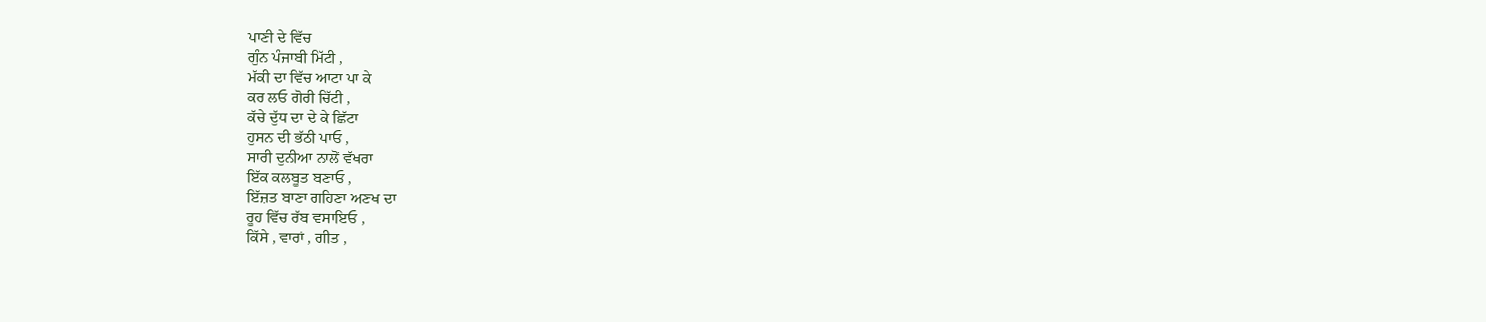ਪਾਣੀ ਦੇ ਵਿੱਚ
ਗੁੰਨ ਪੰਜਾਬੀ ਮਿੱਟੀ ,
ਮੱਕੀ ਦਾ ਵਿੱਚ ਆਟਾ ਪਾ ਕੇ
ਕਰ ਲਓ ਗੋਰੀ ਚਿੱਟੀ ,
ਕੱਚੇ ਦੁੱਧ ਦਾ ਦੇ ਕੇ ਛਿੱਟਾ
ਹੁਸਨ ਦੀ ਭੱਠੀ ਪਾਓ ,
ਸਾਰੀ ਦੁਨੀਆ ਨਾਲੋਂ ਵੱਖਰਾ
ਇੱਕ ਕਲਬੂਤ ਬਣਾਓ ,
ਇੱਜ਼ਤ ਬਾਣਾ ਗਹਿਣਾ ਅਣਖ ਦਾ
ਰੂਹ ਵਿੱਚ ਰੱਬ ਵਸਾਇਓ ,
ਕਿੱਸੇ , ਵਾਰਾਂ , ਗੀਤ ,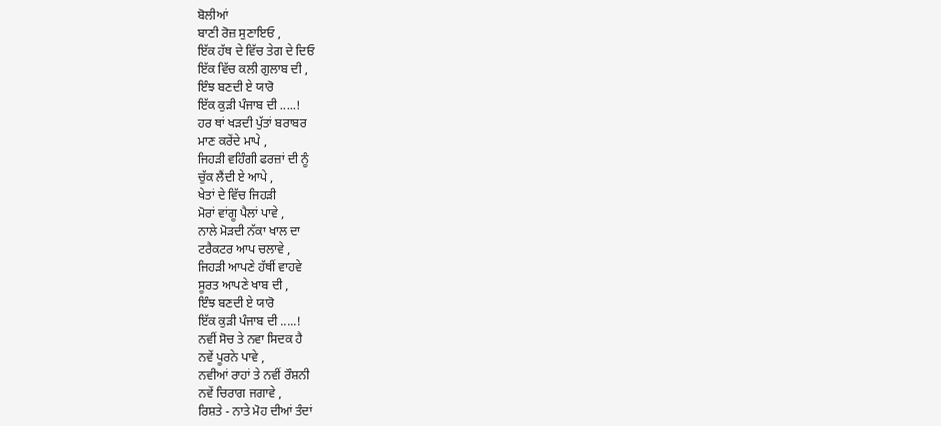ਬੋਲੀਆਂ
ਬਾਣੀ ਰੋਜ਼ ਸੁਣਾਇਓ ,
ਇੱਕ ਹੱਥ ਦੇ ਵਿੱਚ ਤੇਗ ਦੇ ਦਿਓ
ਇੱਕ ਵਿੱਚ ਕਲੀ ਗੁਲਾਬ ਦੀ ,
ਇੰਝ ਬਣਦੀ ਏ ਯਾਰੋ
ਇੱਕ ਕੁੜੀ ਪੰਜਾਬ ਦੀ .....!
ਹਰ ਥਾਂ ਖੜਦੀ ਪੁੱਤਾਂ ਬਰਾਬਰ
ਮਾਣ ਕਰੇਂਦੇ ਮਾਪੇ ,
ਜਿਹੜੀ ਵਹਿੰਗੀ ਫਰਜ਼ਾਂ ਦੀ ਨੂੰ
ਚੁੱਕ ਲੈਂਦੀ ਏ ਆਪੇ ,
ਖੇਤਾਂ ਦੇ ਵਿੱਚ ਜਿਹੜੀ
ਮੋਰਾਂ ਵਾਂਗੂ ਪੈਲਾਂ ਪਾਵੇ ,
ਨਾਲੇ ਮੋੜਦੀ ਨੱਕਾ ਖਾਲ ਦਾ
ਟਰੈਕਟਰ ਆਪ ਚਲਾਵੇ ,
ਜਿਹੜੀ ਆਪਣੇ ਹੱਥੀਂ ਵਾਹਵੇ
ਸੂਰਤ ਆਪਣੇ ਖਾਬ ਦੀ ,
ਇੰਝ ਬਣਦੀ ਏ ਯਾਰੋ
ਇੱਕ ਕੁੜੀ ਪੰਜਾਬ ਦੀ .....!
ਨਵੀਂ ਸੋਚ ਤੇ ਨਵਾ ਸਿਦਕ ਹੈ
ਨਵੇਂ ਪੂਰਨੇ ਪਾਵੇ ,
ਨਵੀਆਂ ਰਾਹਾਂ ਤੇ ਨਵੀਂ ਰੌਸ਼ਨੀ
ਨਵੇਂ ਚਿਰਾਗ ਜਗਾਵੇ ,
ਰਿਸ਼ਤੇ - ਨਾਤੇ ਮੋਹ ਦੀਆਂ ਤੰਦਾਂ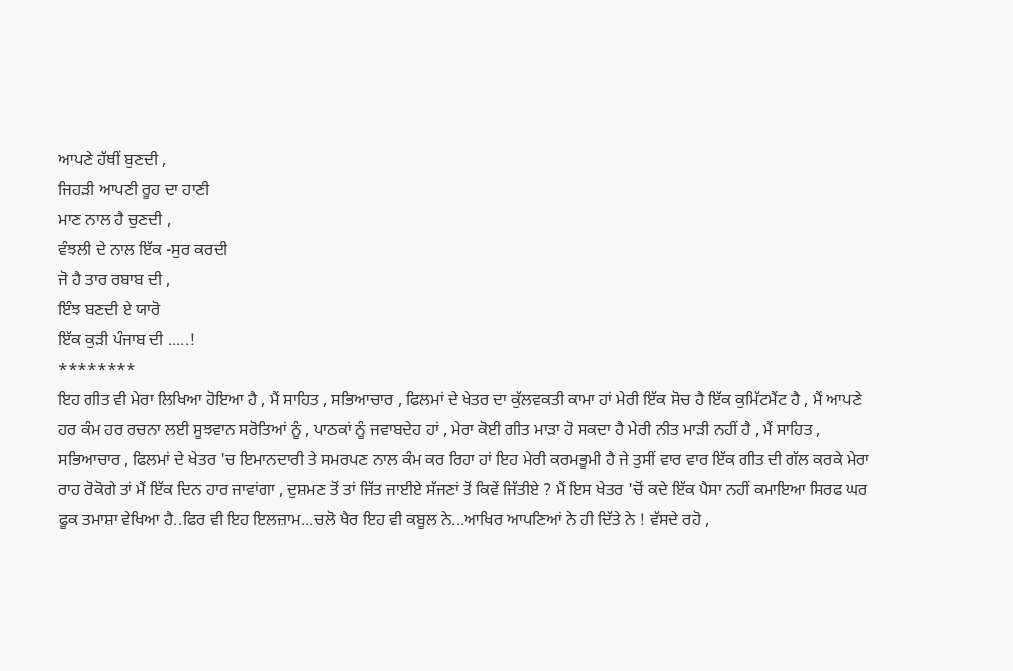ਆਪਣੇ ਹੱਥੀਂ ਬੁਣਦੀ ,
ਜਿਹੜੀ ਆਪਣੀ ਰੂਹ ਦਾ ਹਾਣੀ
ਮਾਣ ਨਾਲ ਹੈ ਚੁਣਦੀ ,
ਵੰਝਲੀ ਦੇ ਨਾਲ ਇੱਕ -ਸੁਰ ਕਰਦੀ
ਜੋ ਹੈ ਤਾਰ ਰਬਾਬ ਦੀ ,
ਇੰਝ ਬਣਦੀ ਏ ਯਾਰੋ
ਇੱਕ ਕੁੜੀ ਪੰਜਾਬ ਦੀ .....!
********
ਇਹ ਗੀਤ ਵੀ ਮੇਰਾ ਲਿਖਿਆ ਹੋਇਆ ਹੈ , ਮੈਂ ਸਾਹਿਤ , ਸਭਿਆਚਾਰ , ਫਿਲਮਾਂ ਦੇ ਖੇਤਰ ਦਾ ਕੁੱਲਵਕਤੀ ਕਾਮਾ ਹਾਂ ਮੇਰੀ ਇੱਕ ਸੋਚ ਹੈ ਇੱਕ ਕੁਮਿੱਟਮੈਂਟ ਹੈ , ਮੈਂ ਆਪਣੇ ਹਰ ਕੰਮ ਹਰ ਰਚਨਾ ਲਈ ਸੂਝਵਾਨ ਸਰੋਤਿਆਂ ਨੂੰ , ਪਾਠਕਾਂ ਨੂੰ ਜਵਾਬਦੇਹ ਹਾਂ , ਮੇਰਾ ਕੋਈ ਗੀਤ ਮਾੜਾ ਹੋ ਸਕਦਾ ਹੈ ਮੇਰੀ ਨੀਤ ਮਾੜੀ ਨਹੀਂ ਹੈ , ਮੈਂ ਸਾਹਿਤ , ਸਭਿਆਚਾਰ , ਫਿਲਮਾਂ ਦੇ ਖੇਤਰ 'ਚ ਇਮਾਨਦਾਰੀ ਤੇ ਸਮਰਪਣ ਨਾਲ ਕੰਮ ਕਰ ਰਿਹਾ ਹਾਂ ਇਹ ਮੇਰੀ ਕਰਮਭੂਮੀ ਹੈ ਜੇ ਤੁਸੀਂ ਵਾਰ ਵਾਰ ਇੱਕ ਗੀਤ ਦੀ ਗੱਲ ਕਰਕੇ ਮੇਰਾ ਰਾਹ ਰੋਕੋਗੇ ਤਾਂ ਮੈਂ ਇੱਕ ਦਿਨ ਹਾਰ ਜਾਵਾਂਗਾ , ਦੁਸ਼ਮਣ ਤੋਂ ਤਾਂ ਜਿੱਤ ਜਾਈਏ ਸੱਜਣਾਂ ਤੋਂ ਕਿਵੇਂ ਜਿੱਤੀਏ ? ਮੈਂ ਇਸ ਖੇਤਰ 'ਚੋਂ ਕਦੇ ਇੱਕ ਪੈਸਾ ਨਹੀਂ ਕਮਾਇਆ ਸਿਰਫ ਘਰ ਫੂਕ ਤਮਾਸ਼ਾ ਵੇਖਿਆ ਹੈ..ਫਿਰ ਵੀ ਇਹ ਇਲਜ਼ਾਮ...ਚਲੋ ਖੈਰ ਇਹ ਵੀ ਕਬੂਲ ਨੇ...ਆਖਿਰ ਆਪਣਿਆਂ ਨੇ ਹੀ ਦਿੱਤੇ ਨੇ ! ਵੱਸਦੇ ਰਹੋ ,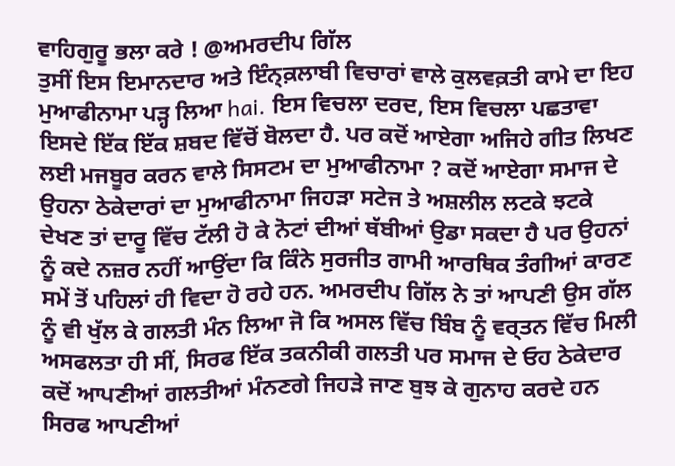ਵਾਹਿਗੁਰੂ ਭਲਾ ਕਰੇ ! @ਅਮਰਦੀਪ ਗਿੱਲ
ਤੁਸੀਂ ਇਸ ਇਮਾਨਦਾਰ ਅਤੇ ਇੰਨ੍ਕ਼ਲਾਬੀ ਵਿਚਾਰਾਂ ਵਾਲੇ ਕੁਲਵਕ਼ਤੀ ਕਾਮੇ ਦਾ ਇਹ ਮੁਆਫੀਨਾਮਾ ਪੜ੍ਹ ਲਿਆ hai. ਇਸ ਵਿਚਲਾ ਦਰਦ, ਇਸ ਵਿਚਲਾ ਪਛਤਾਵਾ ਇਸਦੇ ਇੱਕ ਇੱਕ ਸ਼ਬਦ ਵਿੱਚੋਂ ਬੋਲਦਾ ਹੈ. ਪਰ ਕਦੋਂ ਆਏਗਾ ਅਜਿਹੇ ਗੀਤ ਲਿਖਣ ਲਈ ਮਜਬੂਰ ਕਰਨ ਵਾਲੇ ਸਿਸਟਮ ਦਾ ਮੁਆਫੀਨਾਮਾ ? ਕਦੋਂ ਆਏਗਾ ਸਮਾਜ ਦੇ ਉਹਨਾ ਠੇਕੇਦਾਰਾਂ ਦਾ ਮੁਆਫੀਨਾਮਾ ਜਿਹੜਾ ਸਟੇਜ ਤੇ ਅਸ਼ਲੀਲ ਲਟਕੇ ਝਟਕੇ ਦੇਖਣ ਤਾਂ ਦਾਰੂ ਵਿੱਚ ਟੱਲੀ ਹੋ ਕੇ ਨੋਟਾਂ ਦੀਆਂ ਥੱਬੀਆਂ ਉਡਾ ਸਕਦਾ ਹੈ ਪਰ ਉਹਨਾਂ ਨੂੰ ਕਦੇ ਨਜ਼ਰ ਨਹੀਂ ਆਉਂਦਾ ਕਿ ਕਿੰਨੇ ਸੁਰਜੀਤ ਗਾਮੀ ਆਰਥਿਕ ਤੰਗੀਆਂ ਕਾਰਣ ਸਮੇਂ ਤੋਂ ਪਹਿਲਾਂ ਹੀ ਵਿਦਾ ਹੋ ਰਹੇ ਹਨ. ਅਮਰਦੀਪ ਗਿੱਲ ਨੇ ਤਾਂ ਆਪਣੀ ਉਸ ਗੱਲ ਨੂੰ ਵੀ ਖੁੱਲ ਕੇ ਗਲਤੀ ਮੰਨ ਲਿਆ ਜੋ ਕਿ ਅਸਲ ਵਿੱਚ ਬਿੰਬ ਨੂੰ ਵਰ੍ਤਨ ਵਿੱਚ ਮਿਲੀ ਅਸਫਲਤਾ ਹੀ ਸੀਂ, ਸਿਰਫ ਇੱਕ ਤਕਨੀਕੀ ਗਲਤੀ ਪਰ ਸਮਾਜ ਦੇ ਓਹ ਠੇਕੇਦਾਰ ਕਦੋਂ ਆਪਣੀਆਂ ਗਲਤੀਆਂ ਮੰਨਣਗੇ ਜਿਹੜੇ ਜਾਣ ਬੁਝ ਕੇ ਗੁਨਾਹ ਕਰਦੇ ਹਨ ਸਿਰਫ ਆਪਣੀਆਂ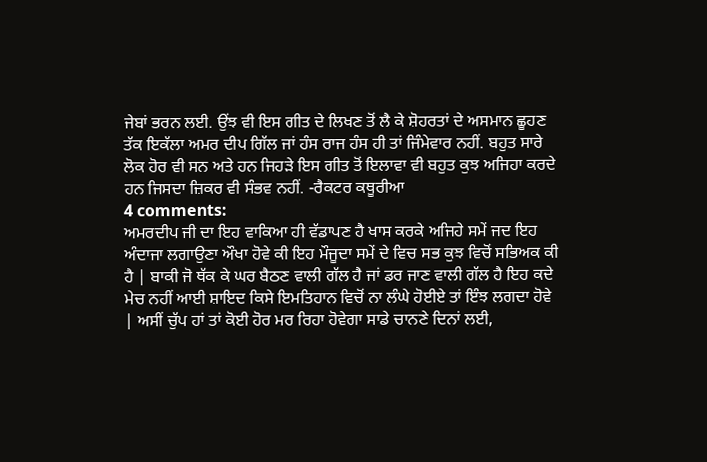ਜੇਬਾਂ ਭਰਨ ਲਈ. ਉਂਝ ਵੀ ਇਸ ਗੀਤ ਦੇ ਲਿਖਣ ਤੋਂ ਲੈ ਕੇ ਸ਼ੋਹਰਤਾਂ ਦੇ ਅਸਮਾਨ ਛੂਹਣ ਤੱਕ ਇਕੱਲਾ ਅਮਰ ਦੀਪ ਗਿੱਲ ਜਾਂ ਹੰਸ ਰਾਜ ਹੰਸ ਹੀ ਤਾਂ ਜਿੰਮੇਵਾਰ ਨਹੀਂ. ਬਹੁਤ ਸਾਰੇ ਲੋਕ ਹੋਰ ਵੀ ਸਨ ਅਤੇ ਹਨ ਜਿਹੜੇ ਇਸ ਗੀਤ ਤੋਂ ਇਲਾਵਾ ਵੀ ਬਹੁਤ ਕੁਝ ਅਜਿਹਾ ਕਰਦੇ ਹਨ ਜਿਸਦਾ ਜ਼ਿਕਰ ਵੀ ਸੰਭਵ ਨਹੀਂ. -ਰੈਕਟਰ ਕਥੂਰੀਆ
4 comments:
ਅਮਰਦੀਪ ਜੀ ਦਾ ਇਹ ਵਾਕਿਆ ਹੀ ਵੱਡਾਪਣ ਹੈ ਖਾਸ ਕਰਕੇ ਅਜਿਹੇ ਸਮੇਂ ਜਦ ਇਹ ਅੰਦਾਜਾ ਲਗਾਉਣਾ ਔਖਾ ਹੋਵੇ ਕੀ ਇਹ ਮੌਜੂਦਾ ਸਮੇਂ ਦੇ ਵਿਚ ਸਭ ਕੁਝ ਵਿਚੋਂ ਸਭਿਅਕ ਕੀ ਹੈ | ਬਾਕੀ ਜੋ ਥੱਕ ਕੇ ਘਰ ਬੈਠਣ ਵਾਲੀ ਗੱਲ ਹੈ ਜਾਂ ਡਰ ਜਾਣ ਵਾਲੀ ਗੱਲ ਹੈ ਇਹ ਕਦੇ ਮੇਚ ਨਹੀਂ ਆਈ ਸ਼ਾਇਦ ਕਿਸੇ ਇਮਤਿਹਾਨ ਵਿਚੋਂ ਨਾ ਲੰਘੇ ਹੋਈਏ ਤਾਂ ਇੰਝ ਲਗਦਾ ਹੋਵੇ | ਅਸੀਂ ਚੁੱਪ ਹਾਂ ਤਾਂ ਕੋਈ ਹੋਰ ਮਰ ਰਿਹਾ ਹੋਵੇਗਾ ਸਾਡੇ ਚਾਨਣੇ ਦਿਨਾਂ ਲਈ,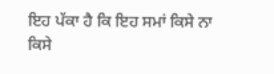ਇਹ ਪੱਕਾ ਹੈ ਕਿ ਇਹ ਸਮਾਂ ਕਿਸੇ ਨਾ ਕਿਸੇ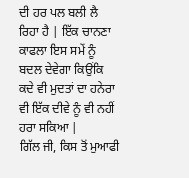ਦੀ ਹਰ ਪਲ ਬਲੀ ਲੈ ਰਿਹਾ ਹੈ | ਇੱਕ ਚਾਨਣਾ ਕਾਫਲਾ ਇਸ ਸਮੇਂ ਨੂੰ ਬਦਲ ਦੇਵੇਗਾ ਕਿਉਂਕਿ ਕਦੇ ਵੀ ਮੁਦਤਾਂ ਦਾ ਹਨੇਰਾ ਵੀ ਇੱਕ ਦੀਵੇ ਨੂੰ ਵੀ ਨਹੀਂ ਹਰਾ ਸਕਿਆ |
ਗਿੱਲ ਜੀ, ਕਿਸ ਤੋਂ ਮੁਆਫੀ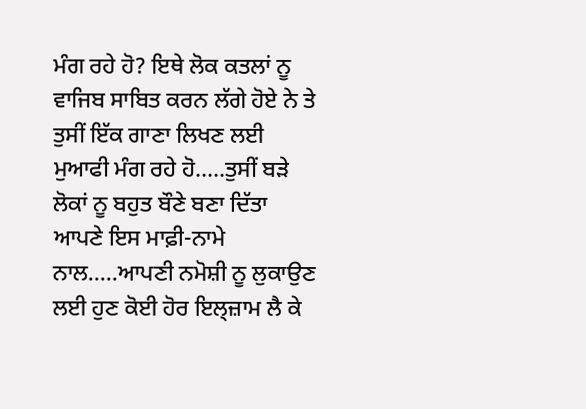ਮੰਗ ਰਹੇ ਹੋ? ਇਥੇ ਲੋਕ ਕਤਲਾਂ ਨੂ ਵਾਜਿਬ ਸਾਬਿਤ ਕਰਨ ਲੱਗੇ ਹੋਏ ਨੇ ਤੇ ਤੁਸੀਂ ਇੱਕ ਗਾਣਾ ਲਿਖਣ ਲਈ ਮੁਆਫੀ ਮੰਗ ਰਹੇ ਹੋ.....ਤੁਸੀਂ ਬੜੇ ਲੋਕਾਂ ਨੂ ਬਹੁਤ ਬੌਣੇ ਬਣਾ ਦਿੱਤਾ ਆਪਣੇ ਇਸ ਮਾਫ਼ੀ-ਨਾਮੇ ਨਾਲ.....ਆਪਣੀ ਨਮੋਸ਼ੀ ਨੂ ਲੁਕਾਉਣ ਲਈ ਹੁਣ ਕੋਈ ਹੋਰ ਇਲ੍ਜ਼ਾਮ ਲੈ ਕੇ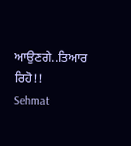ਆਉਣਗੇ..ਤਿਆਰ ਰਿਹੋ!!
Sehmat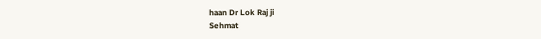haan Dr Lok Raj ji
Sehmat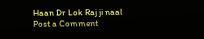Haan Dr Lok Raj ji naal
Post a Comment